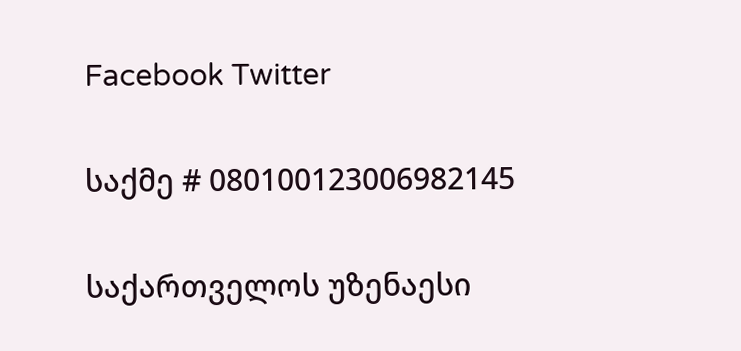Facebook Twitter

საქმე # 080100123006982145

საქართველოს უზენაესი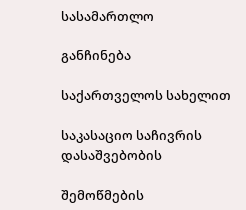სასამართლო

განჩინება

საქართველოს სახელით

საკასაციო საჩივრის დასაშვებობის

შემოწმების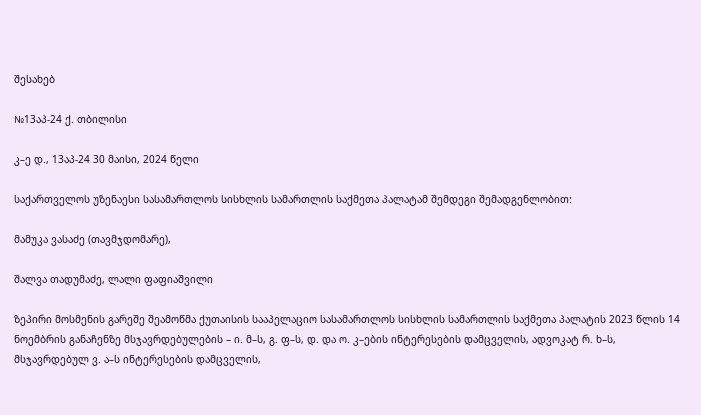შესახებ

№13აპ-24 ქ. თბილისი

კ–ე დ., 13აპ-24 30 მაისი, 2024 წელი

საქართველოს უზენაესი სასამართლოს სისხლის სამართლის საქმეთა პალატამ შემდეგი შემადგენლობით:

მამუკა ვასაძე (თავმჯდომარე),

შალვა თადუმაძე, ლალი ფაფიაშვილი

ზეპირი მოსმენის გარეშე შეამოწმა ქუთაისის სააპელაციო სასამართლოს სისხლის სამართლის საქმეთა პალატის 2023 წლის 14 ნოემბრის განაჩენზე მსჯავრდებულების – ი. მ–ს, გ. ფ–ს, დ. და ო. კ–ების ინტერესების დამცველის, ადვოკატ რ. ხ–ს, მსჯავრდებულ ვ. ა–ს ინტერესების დამცველის,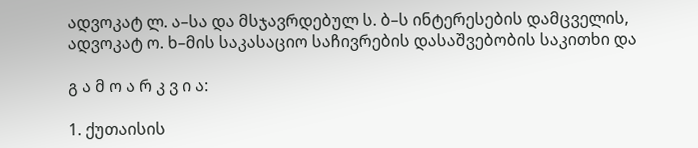ადვოკატ ლ. ა–სა და მსჯავრდებულ ს. ბ–ს ინტერესების დამცველის, ადვოკატ ო. ხ–მის საკასაციო საჩივრების დასაშვებობის საკითხი და

გ ა მ ო ა რ კ ვ ი ა:

1. ქუთაისის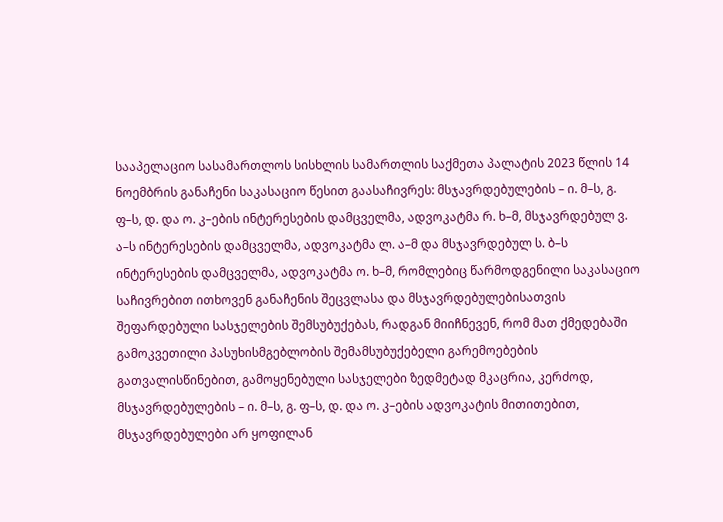სააპელაციო სასამართლოს სისხლის სამართლის საქმეთა პალატის 2023 წლის 14 ნოემბრის განაჩენი საკასაციო წესით გაასაჩივრეს: მსჯავრდებულების – ი. მ–ს, გ. ფ–ს, დ. და ო. კ–ების ინტერესების დამცველმა, ადვოკატმა რ. ხ–მ, მსჯავრდებულ ვ. ა–ს ინტერესების დამცველმა, ადვოკატმა ლ. ა–მ და მსჯავრდებულ ს. ბ–ს ინტერესების დამცველმა, ადვოკატმა ო. ხ–მ, რომლებიც წარმოდგენილი საკასაციო საჩივრებით ითხოვენ განაჩენის შეცვლასა და მსჯავრდებულებისათვის შეფარდებული სასჯელების შემსუბუქებას, რადგან მიიჩნევენ, რომ მათ ქმედებაში გამოკვეთილი პასუხისმგებლობის შემამსუბუქებელი გარემოებების გათვალისწინებით, გამოყენებული სასჯელები ზედმეტად მკაცრია, კერძოდ, მსჯავრდებულების – ი. მ–ს, გ. ფ–ს, დ. და ო. კ–ების ადვოკატის მითითებით, მსჯავრდებულები არ ყოფილან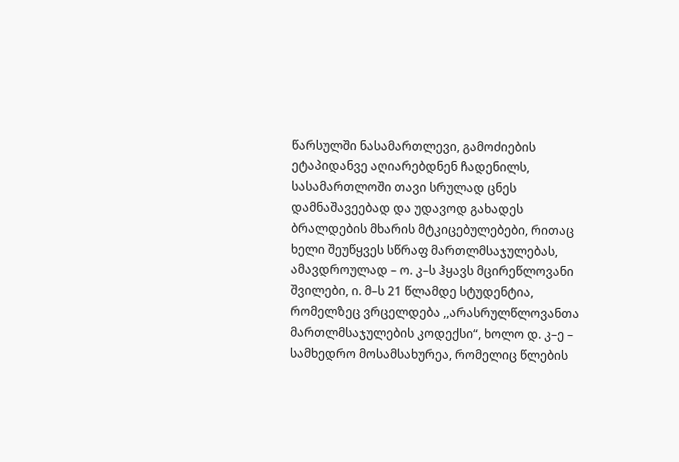წარსულში ნასამართლევი, გამოძიების ეტაპიდანვე აღიარებდნენ ჩადენილს, სასამართლოში თავი სრულად ცნეს დამნაშავეებად და უდავოდ გახადეს ბრალდების მხარის მტკიცებულებები, რითაც ხელი შეუწყვეს სწრაფ მართლმსაჯულებას, ამავდროულად – ო. კ–ს ჰყავს მცირეწლოვანი შვილები, ი. მ–ს 21 წლამდე სტუდენტია, რომელზეც ვრცელდება ,,არასრულწლოვანთა მართლმსაჯულების კოდექსი“, ხოლო დ. კ–ე – სამხედრო მოსამსახურეა, რომელიც წლების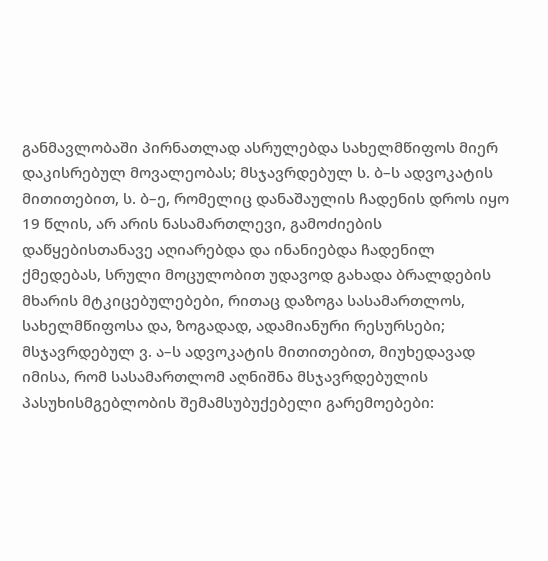განმავლობაში პირნათლად ასრულებდა სახელმწიფოს მიერ დაკისრებულ მოვალეობას; მსჯავრდებულ ს. ბ–ს ადვოკატის მითითებით, ს. ბ–ე, რომელიც დანაშაულის ჩადენის დროს იყო 19 წლის, არ არის ნასამართლევი, გამოძიების დაწყებისთანავე აღიარებდა და ინანიებდა ჩადენილ ქმედებას, სრული მოცულობით უდავოდ გახადა ბრალდების მხარის მტკიცებულებები, რითაც დაზოგა სასამართლოს, სახელმწიფოსა და, ზოგადად, ადამიანური რესურსები; მსჯავრდებულ ვ. ა–ს ადვოკატის მითითებით, მიუხედავად იმისა, რომ სასამართლომ აღნიშნა მსჯავრდებულის პასუხისმგებლობის შემამსუბუქებელი გარემოებები: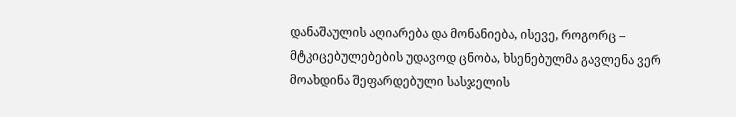დანაშაულის აღიარება და მონანიება, ისევე, როგორც – მტკიცებულებების უდავოდ ცნობა, ხსენებულმა გავლენა ვერ მოახდინა შეფარდებული სასჯელის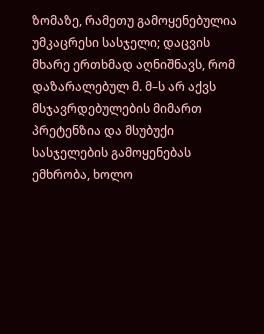ზომაზე, რამეთუ გამოყენებულია უმკაცრესი სასჯელი; დაცვის მხარე ერთხმად აღნიშნავს, რომ დაზარალებულ მ. მ–ს არ აქვს მსჯავრდებულების მიმართ პრეტენზია და მსუბუქი სასჯელების გამოყენებას ემხრობა, ხოლო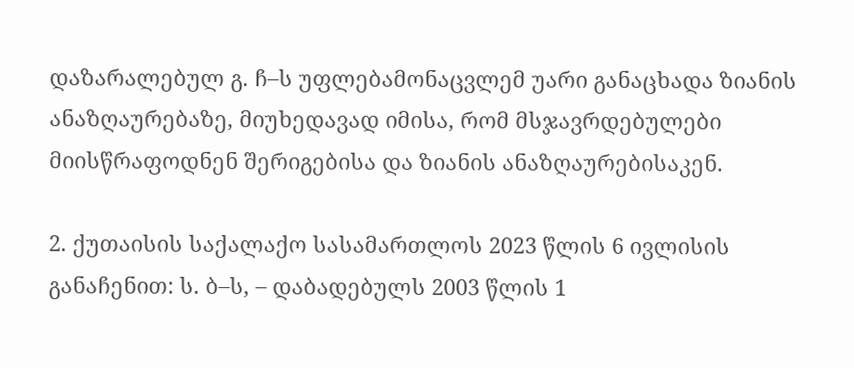დაზარალებულ გ. ჩ–ს უფლებამონაცვლემ უარი განაცხადა ზიანის ანაზღაურებაზე, მიუხედავად იმისა, რომ მსჯავრდებულები მიისწრაფოდნენ შერიგებისა და ზიანის ანაზღაურებისაკენ.

2. ქუთაისის საქალაქო სასამართლოს 2023 წლის 6 ივლისის განაჩენით: ს. ბ–ს, – დაბადებულს 2003 წლის 1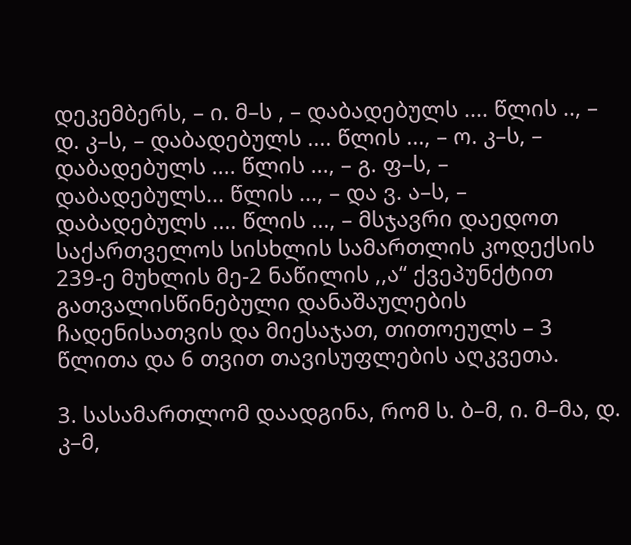დეკემბერს, – ი. მ–ს , – დაბადებულს .... წლის .., – დ. კ–ს, – დაბადებულს .... წლის ..., – ო. კ–ს, – დაბადებულს .... წლის ..., – გ. ფ–ს, – დაბადებულს... წლის ..., – და ვ. ა–ს, – დაბადებულს .... წლის ..., – მსჯავრი დაედოთ საქართველოს სისხლის სამართლის კოდექსის 239-ე მუხლის მე-2 ნაწილის ,,ა“ ქვეპუნქტით გათვალისწინებული დანაშაულების ჩადენისათვის და მიესაჯათ, თითოეულს – 3 წლითა და 6 თვით თავისუფლების აღკვეთა.

3. სასამართლომ დაადგინა, რომ ს. ბ–მ, ი. მ–მა, დ. კ–მ,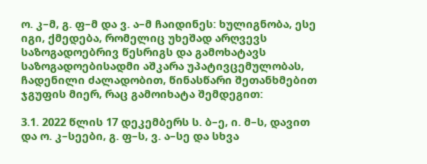ო. კ–მ, გ. ფ–მ და ვ. ა–მ ჩაიდინეს: ხულიგნობა, ესე იგი, ქმედება, რომელიც უხეშად არღვევს საზოგადოებრივ წესრიგს და გამოხატავს საზოგადოებისადმი აშკარა უპატივცემულობას, ჩადენილი ძალადობით, წინასწარი შეთანხმებით ჯგუფის მიერ, რაც გამოიხატა შემდეგით:

3.1. 2022 წლის 17 დეკემბერს ს. ბ–ე, ი. მ–ს, დავით და ო. კ–სეები, გ. ფ–ს, ვ. ა–სე და სხვა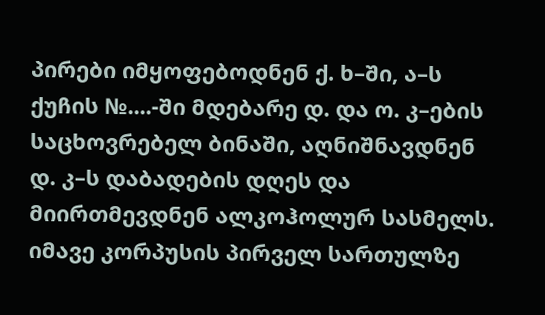პირები იმყოფებოდნენ ქ. ხ–ში, ა–ს ქუჩის №....-ში მდებარე დ. და ო. კ–ების საცხოვრებელ ბინაში, აღნიშნავდნენ დ. კ–ს დაბადების დღეს და მიირთმევდნენ ალკოჰოლურ სასმელს. იმავე კორპუსის პირველ სართულზე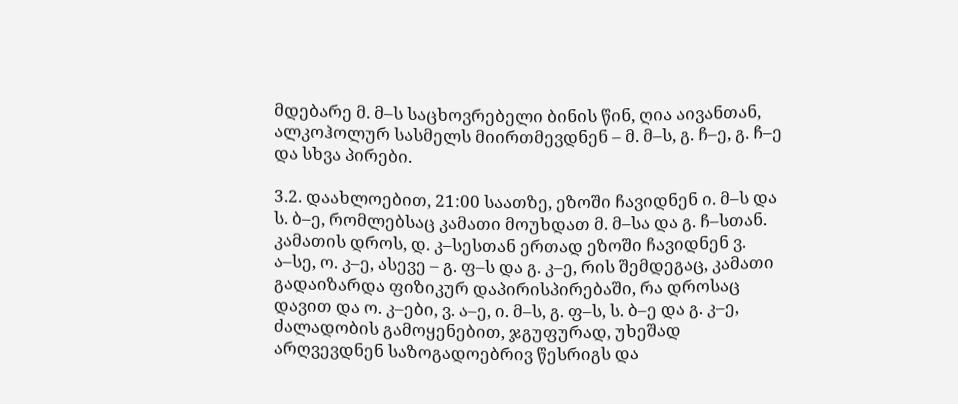მდებარე მ. მ–ს საცხოვრებელი ბინის წინ, ღია აივანთან, ალკოჰოლურ სასმელს მიირთმევდნენ – მ. მ–ს, გ. ჩ–ე, გ. ჩ–ე და სხვა პირები.

3.2. დაახლოებით, 21:00 საათზე, ეზოში ჩავიდნენ ი. მ–ს და ს. ბ–ე, რომლებსაც კამათი მოუხდათ მ. მ–სა და გ. ჩ–სთან. კამათის დროს, დ. კ–სესთან ერთად ეზოში ჩავიდნენ ვ. ა–სე, ო. კ–ე, ასევე – გ. ფ–ს და გ. კ–ე, რის შემდეგაც, კამათი გადაიზარდა ფიზიკურ დაპირისპირებაში, რა დროსაც დავით და ო. კ–ები, ვ. ა–ე, ი. მ–ს, გ. ფ–ს, ს. ბ–ე და გ. კ–ე, ძალადობის გამოყენებით, ჯგუფურად, უხეშად არღვევდნენ საზოგადოებრივ წესრიგს და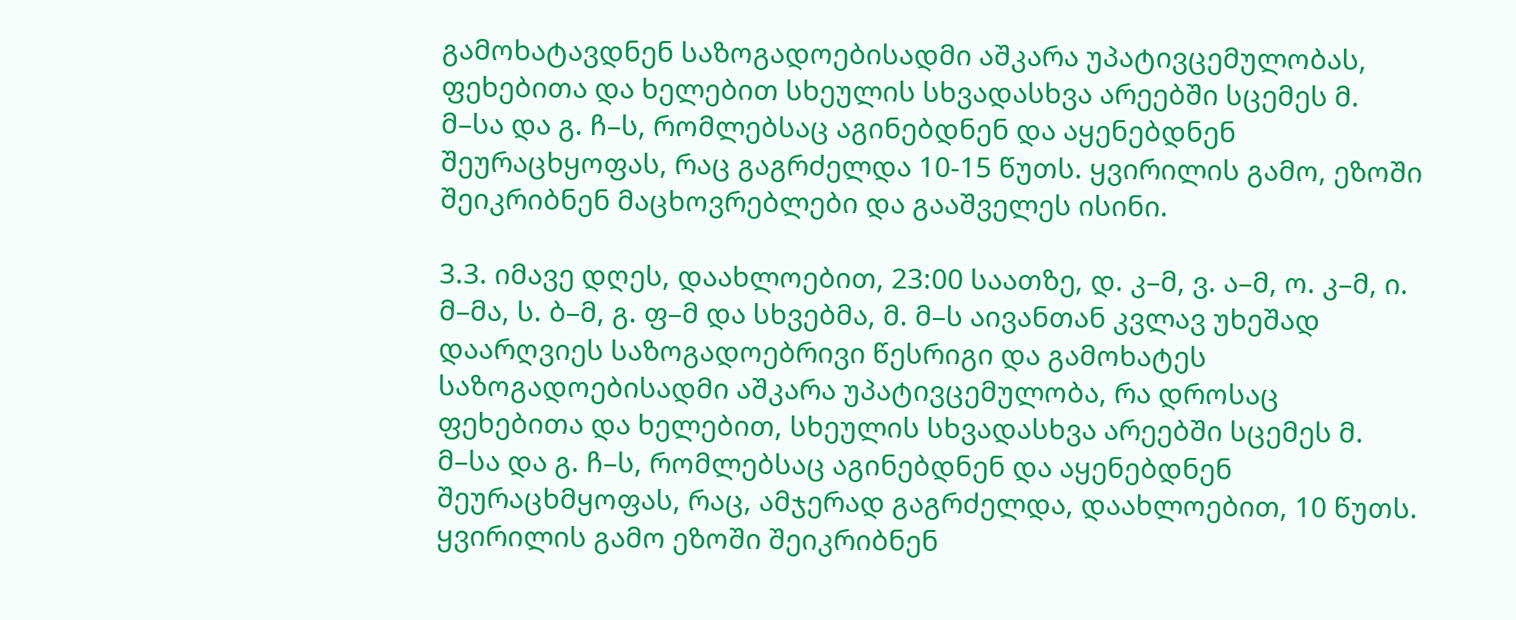გამოხატავდნენ საზოგადოებისადმი აშკარა უპატივცემულობას, ფეხებითა და ხელებით სხეულის სხვადასხვა არეებში სცემეს მ. მ–სა და გ. ჩ–ს, რომლებსაც აგინებდნენ და აყენებდნენ შეურაცხყოფას, რაც გაგრძელდა 10-15 წუთს. ყვირილის გამო, ეზოში შეიკრიბნენ მაცხოვრებლები და გააშველეს ისინი.

3.3. იმავე დღეს, დაახლოებით, 23:00 საათზე, დ. კ–მ, ვ. ა–მ, ო. კ–მ, ი. მ–მა, ს. ბ–მ, გ. ფ–მ და სხვებმა, მ. მ–ს აივანთან კვლავ უხეშად დაარღვიეს საზოგადოებრივი წესრიგი და გამოხატეს საზოგადოებისადმი აშკარა უპატივცემულობა, რა დროსაც ფეხებითა და ხელებით, სხეულის სხვადასხვა არეებში სცემეს მ. მ–სა და გ. ჩ–ს, რომლებსაც აგინებდნენ და აყენებდნენ შეურაცხმყოფას, რაც, ამჯერად გაგრძელდა, დაახლოებით, 10 წუთს. ყვირილის გამო ეზოში შეიკრიბნენ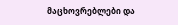მაცხოვრებლები და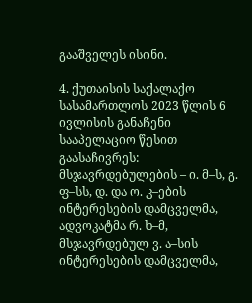გააშველეს ისინი.

4. ქუთაისის საქალაქო სასამართლოს 2023 წლის 6 ივლისის განაჩენი სააპელაციო წესით გაასაჩივრეს: მსჯავრდებულების – ი. მ–ს, გ. ფ–სს, დ. და ო. კ–ების ინტერესების დამცველმა, ადვოკატმა რ. ხ–მ, მსჯავრდებულ ვ. ა–სის ინტერესების დამცველმა,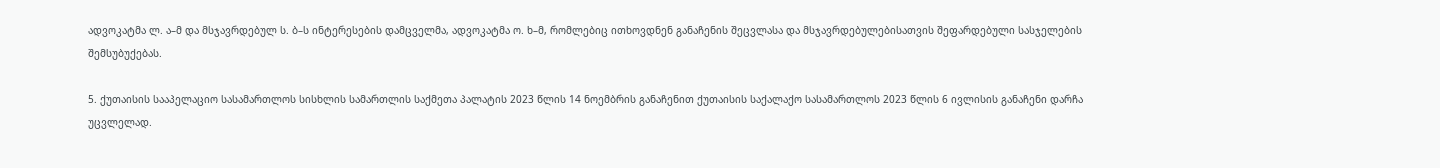ადვოკატმა ლ. ა–მ და მსჯავრდებულ ს. ბ–ს ინტერესების დამცველმა, ადვოკატმა ო. ხ–მ, რომლებიც ითხოვდნენ განაჩენის შეცვლასა და მსჯავრდებულებისათვის შეფარდებული სასჯელების შემსუბუქებას.

5. ქუთაისის სააპელაციო სასამართლოს სისხლის სამართლის საქმეთა პალატის 2023 წლის 14 ნოემბრის განაჩენით ქუთაისის საქალაქო სასამართლოს 2023 წლის 6 ივლისის განაჩენი დარჩა უცვლელად.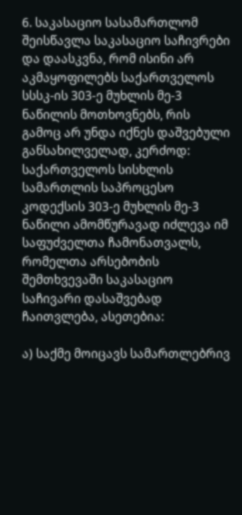6. საკასაციო სასამართლომ შეისწავლა საკასაციო საჩივრები და დაასკვნა, რომ ისინი არ აკმაყოფილებს საქართველოს სსსკ-ის 303-ე მუხლის მე-3 ნაწილის მოთხოვნებს, რის გამოც არ უნდა იქნეს დაშვებული განსახილველად, კერძოდ: საქართველოს სისხლის სამართლის საპროცესო კოდექსის 303-ე მუხლის მე-3 ნაწილი ამომწურავად იძლევა იმ საფუძველთა ჩამონათვალს, რომელთა არსებობის შემთხვევაში საკასაციო საჩივარი დასაშვებად ჩაითვლება, ასეთებია:

ა) საქმე მოიცავს სამართლებრივ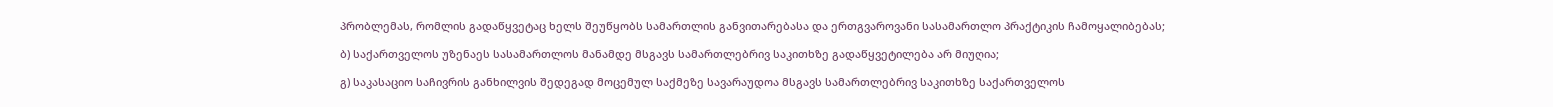პრობლემას, რომლის გადაწყვეტაც ხელს შეუწყობს სამართლის განვითარებასა და ერთგვაროვანი სასამართლო პრაქტიკის ჩამოყალიბებას;

ბ) საქართველოს უზენაეს სასამართლოს მანამდე მსგავს სამართლებრივ საკითხზე გადაწყვეტილება არ მიუღია;

გ) საკასაციო საჩივრის განხილვის შედეგად მოცემულ საქმეზე სავარაუდოა მსგავს სამართლებრივ საკითხზე საქართველოს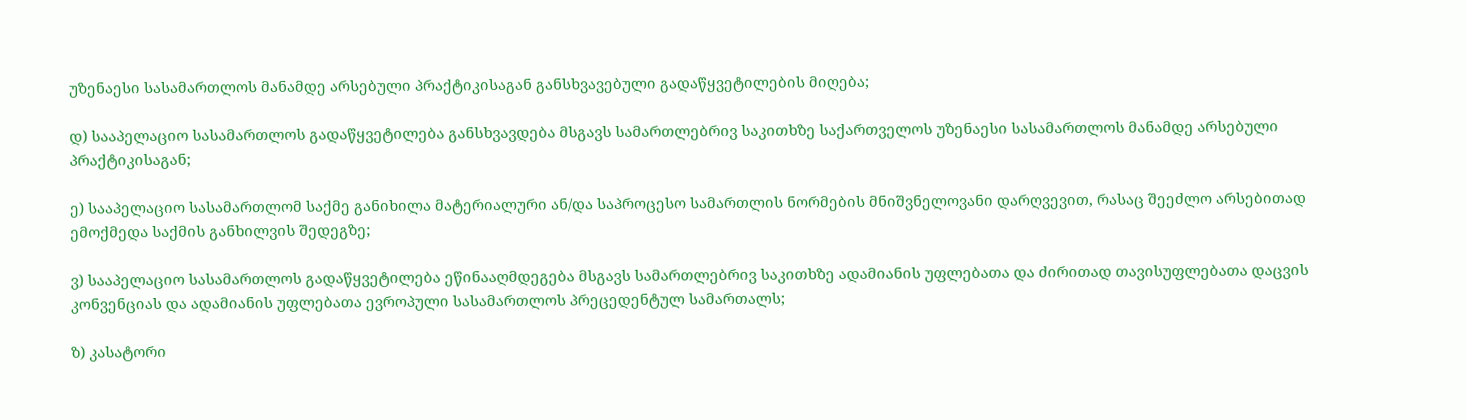უზენაესი სასამართლოს მანამდე არსებული პრაქტიკისაგან განსხვავებული გადაწყვეტილების მიღება;

დ) სააპელაციო სასამართლოს გადაწყვეტილება განსხვავდება მსგავს სამართლებრივ საკითხზე საქართველოს უზენაესი სასამართლოს მანამდე არსებული პრაქტიკისაგან;

ე) სააპელაციო სასამართლომ საქმე განიხილა მატერიალური ან/და საპროცესო სამართლის ნორმების მნიშვნელოვანი დარღვევით, რასაც შეეძლო არსებითად ემოქმედა საქმის განხილვის შედეგზე;

ვ) სააპელაციო სასამართლოს გადაწყვეტილება ეწინააღმდეგება მსგავს სამართლებრივ საკითხზე ადამიანის უფლებათა და ძირითად თავისუფლებათა დაცვის კონვენციას და ადამიანის უფლებათა ევროპული სასამართლოს პრეცედენტულ სამართალს;

ზ) კასატორი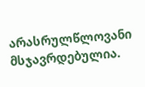არასრულწლოვანი მსჯავრდებულია.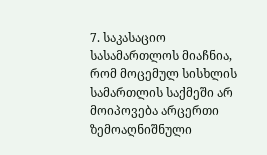7. საკასაციო სასამართლოს მიაჩნია, რომ მოცემულ სისხლის სამართლის საქმეში არ მოიპოვება არცერთი ზემოაღნიშნული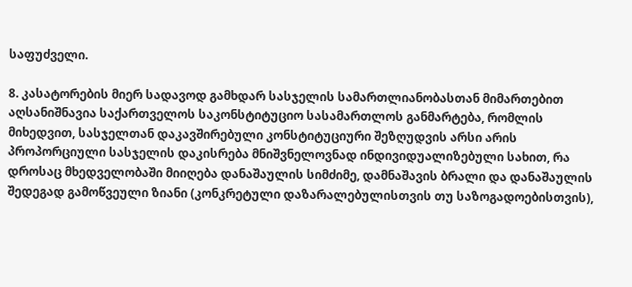საფუძველი.

8. კასატორების მიერ სადავოდ გამხდარ სასჯელის სამართლიანობასთან მიმართებით აღსანიშნავია საქართველოს საკონსტიტუციო სასამართლოს განმარტება, რომლის მიხედვით, სასჯელთან დაკავშირებული კონსტიტუციური შეზღუდვის არსი არის პროპორციული სასჯელის დაკისრება მნიშვნელოვნად ინდივიდუალიზებული სახით, რა დროსაც მხედველობაში მიიღება დანაშაულის სიმძიმე, დამნაშავის ბრალი და დანაშაულის შედეგად გამოწვეული ზიანი (კონკრეტული დაზარალებულისთვის თუ საზოგადოებისთვის),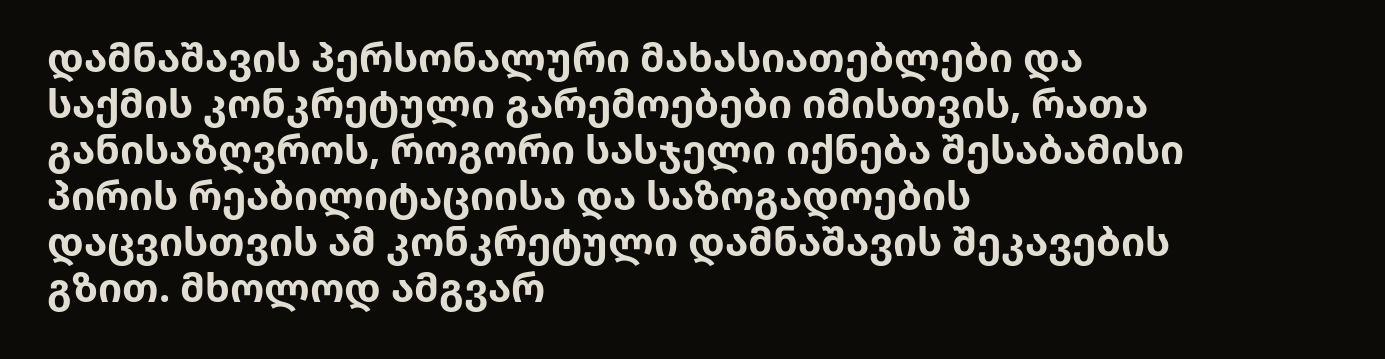დამნაშავის პერსონალური მახასიათებლები და საქმის კონკრეტული გარემოებები იმისთვის, რათა განისაზღვროს, როგორი სასჯელი იქნება შესაბამისი პირის რეაბილიტაციისა და საზოგადოების დაცვისთვის ამ კონკრეტული დამნაშავის შეკავების გზით. მხოლოდ ამგვარ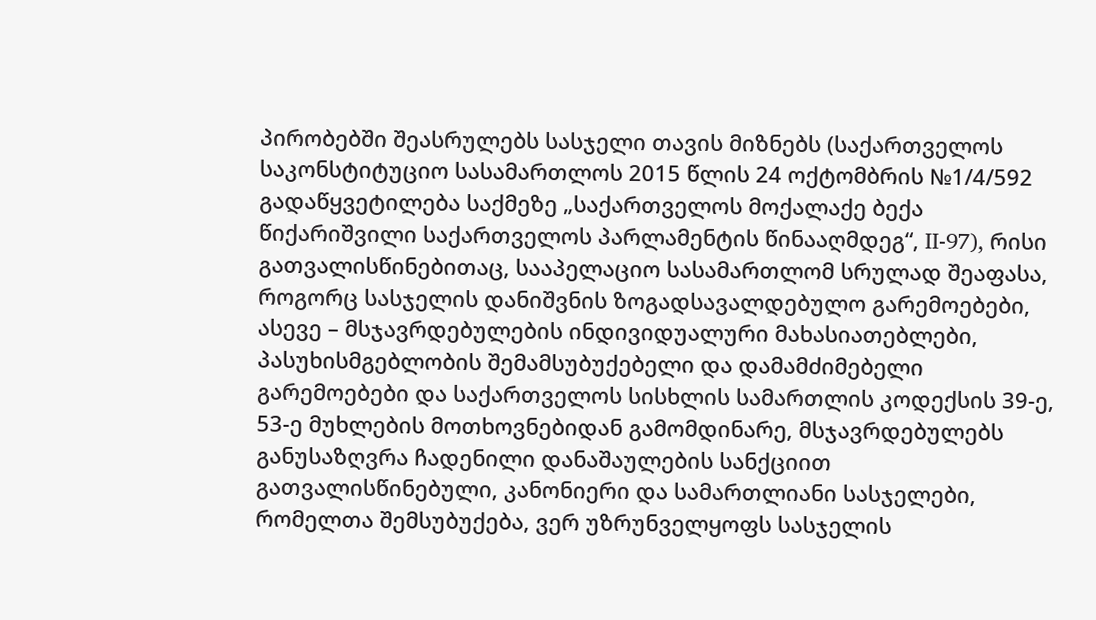პირობებში შეასრულებს სასჯელი თავის მიზნებს (საქართველოს საკონსტიტუციო სასამართლოს 2015 წლის 24 ოქტომბრის №1/4/592 გადაწყვეტილება საქმეზე „საქართველოს მოქალაქე ბექა წიქარიშვილი საქართველოს პარლამენტის წინააღმდეგ“, II-97), რისი გათვალისწინებითაც, სააპელაციო სასამართლომ სრულად შეაფასა, როგორც სასჯელის დანიშვნის ზოგადსავალდებულო გარემოებები, ასევე – მსჯავრდებულების ინდივიდუალური მახასიათებლები, პასუხისმგებლობის შემამსუბუქებელი და დამამძიმებელი გარემოებები და საქართველოს სისხლის სამართლის კოდექსის 39-ე, 53-ე მუხლების მოთხოვნებიდან გამომდინარე, მსჯავრდებულებს განუსაზღვრა ჩადენილი დანაშაულების სანქციით გათვალისწინებული, კანონიერი და სამართლიანი სასჯელები, რომელთა შემსუბუქება, ვერ უზრუნველყოფს სასჯელის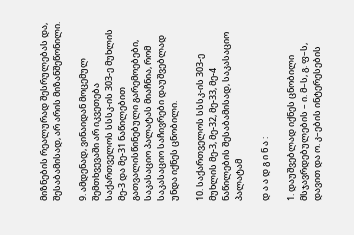მიზნების რეალურად შესრულებას და, შესაბამისად, არ არის მიზანშეწონილი.

9. ამდენად, ვინაიდან მოცემულ შემთხვევაში არ იკვეთება საქართველოს სსსკ-ის 303-ე მუხლის მე-3 და მე-31 ნაწილებით გათვალისწინებული გარემოებები, საკასაციო პალატას მიაჩნია, რომ საკასაციო საჩივრები დაუშვებლად უნდა იქნეს ცნობილი.

10. საქართველოს სსსკ-ის 303-ე მუხლის მე-3, მე-32, მე-33, მე-4 ნაწილების შესაბამისად, საკასაციო პალატამ

დ ა ა დ გ ი ნ ა :

1. დაუშვებლად იქნეს ცნობილი მსჯავრდებულების – ი. მ–ს, გ. ფ–ს, დავით და ო. კ–ების ინტერესების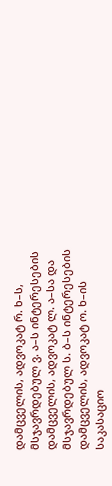დამცველის, ადვოკატ რ. ხ–ს, მსჯავრდებულ ვ. ა–ს ინტერესების დამცველის, ადვოკატ ლ. ა–სა და მსჯავრდებულ ს. ბ–ს ინტერესების დამცველის, ადვოკატ ო. ხ–ის საკასაციო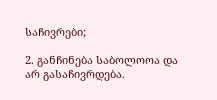საჩივრები;

2. განჩინება საბოლოოა და არ გასაჩივრდება.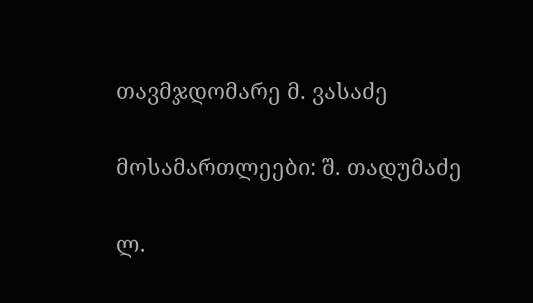თავმჯდომარე მ. ვასაძე

მოსამართლეები: შ. თადუმაძე

ლ.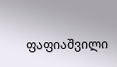ფაფიაშვილი